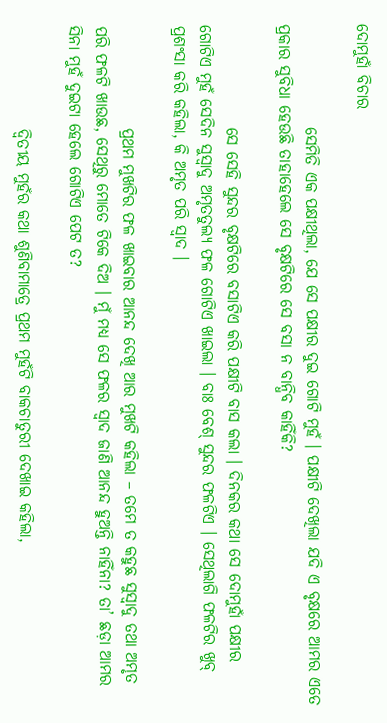ଦୋମୁହାଁ ବିଚାର

                ସେମିତି ଏକ ପକ୍ଷୀଥିଲା, ଯେ ସେ ପକ୍ଷୀର ଦୁଇ ଗୋଟି ମୁହଁ । ପକ୍ଷୀଟି ଦେଖିଲା ଯଦି ଏ ବୃକ୍ଷରେ ଆମର ଏତେ ପ୍ରକାର ସୁବିଧା ହେଉଛି ତାହାହେଲେ ସେ ବୃକ୍ଷଟିରେ ସେ ବସା ନ ବାନ୍ଧିବ କାହିଁକି?

                ସେ ସେହି ସୁନ୍ଦର ବୃକ୍ଷଟିରେ ବସାଟିଏ କରି ପକ୍ଷୀଟି ବାସ କଲା । ଦିନକର କଥା ସେ ଦୋମୁହାଁ ପକ୍ଷୀର ଗୋଟିଏ ମୁହଁ ସେଦିନ ସୁସ୍ୱାଦୁ ଅମୃତତୁଲ୍ୟ ଫଳ ଗୋଟିଏ ଖାଇଲା । ବାଃ ବେଶ୍ ସୁନ୍ଦର ଫଳଟିଏ । ସେଥିଲାଗି ଫଳଟିର ଖୁବ୍ ପ୍ରଶଂସା କରି କହିଲା, କି ଅମୃତ ପରି ସ୍ୱାଦ ।

                ପ୍ରଥମ ମୁଖଟିର ଫଳ ଖାଇବାର ଆନନ୍ଦ ଦେଖି ଆର ମୁଖଟି କହିଲା – ତମେ ତ କହୁଛ ସୁସ୍ୱାଦୁ ତଥା ଅମୃତ ପରି ଫଳଟି ଖାଉଛ, ସେଥିରୁ ମୋତେ ଟିକେ ଦିଅ । ମୁଁ ମଧ୍ୟ ସେ ଫଳର ସ୍ୱାଦ ଜାଣି ଆନନ୍ଦ ହୁଅନ୍ତି ନାହିଁନା? ତା’ ଛଡ଼ା ଆମର ସିନା ମୁହଁ ଦୁଇଟା ହେଲେ ଗୋଟିଏ ପେଟ ତ?

                ଦ୍ୱିତୀୟ ମୁହଁର କଥା ଶୁଣିବାମାତ୍ରେ ପ୍ରଥମ ମୁହଁଟି ବାକଚାତୁରୀ ଦେଖାଇ କହିଲା,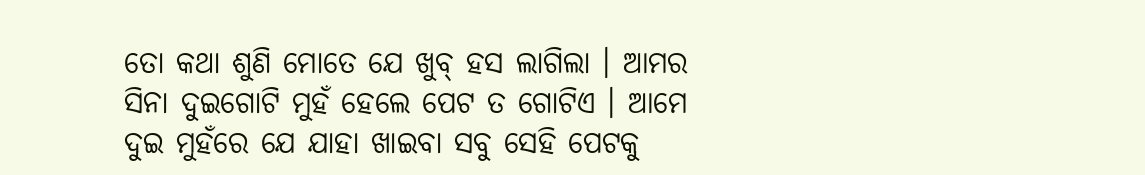ତୋ କଥା ଶୁଣି ମୋତେ ଯେ ଖୁବ୍ ହସ ଲାଗିଲା । ଆମର ସିନା ଦୁଇଗୋଟି ମୁହଁ ହେଲେ ପେଟ ତ ଗୋଟିଏ । ଆମେ ଦୁଇ ମୁହଁରେ ଯେ ଯାହା ଖାଇବା ସବୁ ସେହି ପେଟକୁ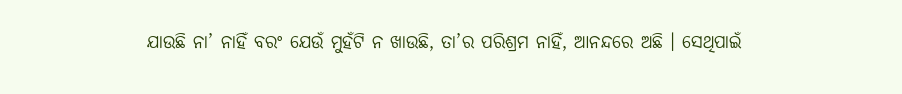ଯାଉଛି ନା’ ନାହିଁ ବରଂ ଯେଉଁ ମୁହଁଟି ନ ଖାଉଛି, ତା’ର ପରିଶ୍ରମ ନାହିଁ, ଆନନ୍ଦରେ ଅଛି । ସେଥିପାଇଁ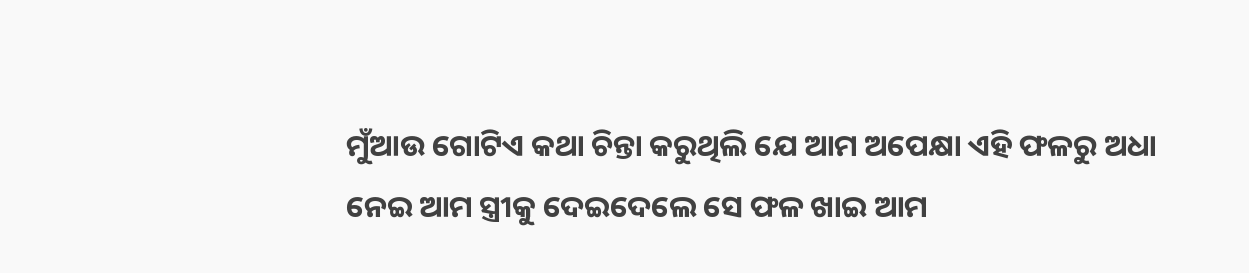ମୁଁଆଉ ଗୋଟିଏ କଥା ଚିନ୍ତା କରୁଥିଲି ଯେ ଆମ ଅପେକ୍ଷା ଏହି ଫଳରୁ ଅଧା ନେଇ ଆମ ସ୍ତ୍ରୀକୁ ଦେଇଦେଲେ ସେ ଫଳ ଖାଇ ଆମ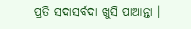ପ୍ରତି ସଦାସର୍ବଦା ଖୁସି ପାଆନ୍ତା ।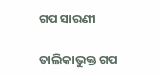ଗପ ସାରଣୀ

ତାଲିକାଭୁକ୍ତ ଗପ